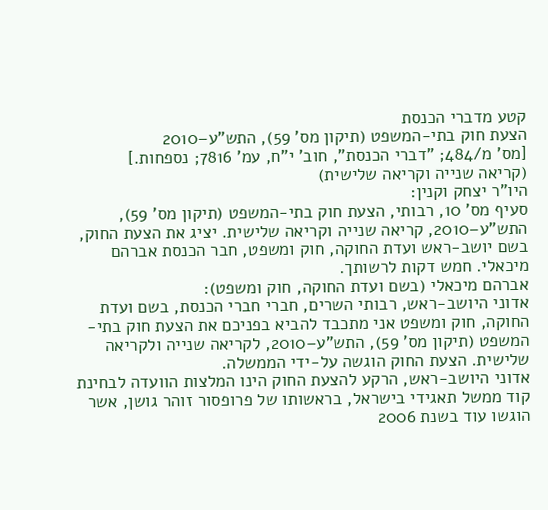קטע מדברי הכנסת
הצעת חוק בתי-המשפט (תיקון מס' 59), התש"ע–2010
[מס' מ/484; "דברי הכנסת", חוב' י"ח, עמ' 7816; נספחות.]
(קריאה שנייה וקריאה שלישית)
היו"ר יצחק וקנין:
סעיף מס' 10, רבותי, הצעת חוק בתי-המשפט (תיקון מס' 59), התש"ע–2010, קריאה שנייה וקריאה שלישית. יציג את הצעת החוק, בשם יושב-ראש ועדת החוקה, חוק ומשפט, חבר הכנסת אברהם מיכאלי. חמש דקות לרשותך.
אברהם מיכאלי (בשם ועדת החוקה, חוק ומשפט):
אדוני היושב-ראש, רבותי השרים, חברי חברי הכנסת, בשם ועדת החוקה, חוק ומשפט אני מתכבד להביא בפניכם את הצעת חוק בתי-המשפט (תיקון מס' 59), התש"ע–2010, לקריאה שנייה ולקריאה שלישית. הצעת החוק הוגשה על-ידי הממשלה.
אדוני היושב-ראש, הרקע להצעת החוק הינו המלצות הוועדה לבחינת קוד ממשל תאגידי בישראל, בראשותו של פרופסור זוהר גושן, אשר הוגשו עוד בשנת 2006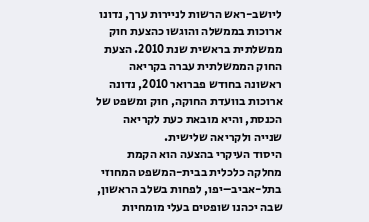ליושב-ראש הרשות לניירות ערך, נדונו ארוכות בממשלה והוגשו כהצעת חוק ממשלתית בראשית שנת 2010. הצעת החוק הממשלתית עברה בקריאה ראשונה בחודש פברואר 2010, נדונה ארוכות בוועדת החוקה, חוק ומשפט של הכנסת, והיא מובאת כעת לקריאה שנייה ולקריאה שלישית.
היסוד העיקרי בהצעה הוא הקמת מחלקה כלכלית בבית-המשפט המחוזי בתל-אביב–יפו, לפחות בשלב הראשון, שבה יכהנו שופטים בעלי מומחיות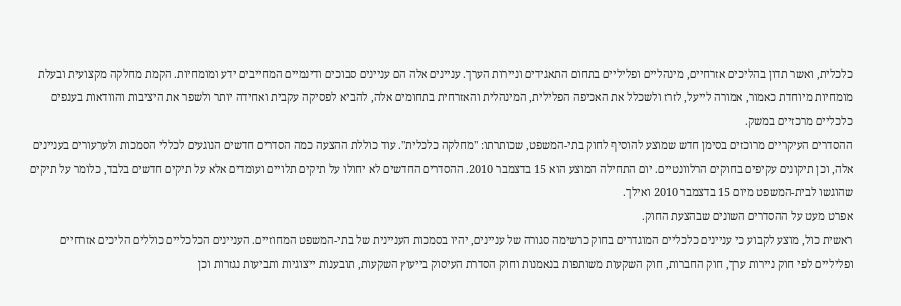כלכלית, ואשר תדון בהליכים אזרחיים, מינהליים ופליליים בתחום התאגידים וניירות הערך. עניינים אלה הם עניינים סבוכים ודינמיים המחייבים ידע ומומחיות. הקמת מחלקה מקצועית ובעלת מומחיות מיוחדת כאמור, אמורה לייעל, לזרז ולשכלל את האכיפה הפלילית, המינהלית והאזרחית בתחומים אלה, להביא לפסיקה עקבית ואחידה יותר ולשפר את היציבות והוודאות בענפים כלכליים מרכזיים במשק.
ההסדרים העיקריים מרוכזים בסימן חדש שמוצע להוסיף לחוק בתי-המשפט, שכותרתו: "מחלקה כלכלית". עוד כוללת ההצעה כמה הסדרים חדשים הנוגעים לכללי הסמכות ולערעורים בעניינים אלה, וכן תיקונים עקיפים בחוקים הרלוונטיים. יום התחילה המוצע הוא 15 בדצמבר 2010. ההסדרים החדשים לא יחולו על תיקים תלויים ועומדים אלא על תיקים חדשים בלבד, כלומר על תיקים שהוגשו לבית-המשפט מיום 15 בדצמבר 2010 ואילך.
אפרט מעט על ההסדרים השונים שבהצעת החוק.
ראשית כול, מוצע לקבוע כי עניינים כלכליים המוגדרים בחוק כרשימה סגורה של עניינים, יהיו בסמכות העניינית של בתי-המשפט המחוזיים. העניינים הכלכליים כוללים הליכים אזרחיים ופליליים לפי חוק ניירות ערך, חוק החברות, חוק השקעות משותפות בנאמנות וחוק הסדרת העיסוק בייעוץ השקעות, תובענות ייצוגיות ותביעות נגזרות וכן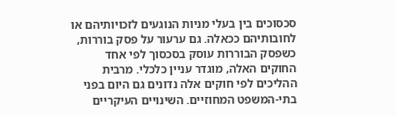סכסוכים בין בעלי מניות הנוגעים לזכויותיהם או לחובותיהם ככאלה. גם ערעור על פסק בוררות, כשפסק הבוררות עוסק בסכסוך לפי אחד החוקים האלה, מוגדר עניין כלכלי. מרבית ההליכים לפי חוקים אלה נדונים גם היום בפני בתי-המשפט המחוזיים. השינויים העיקריים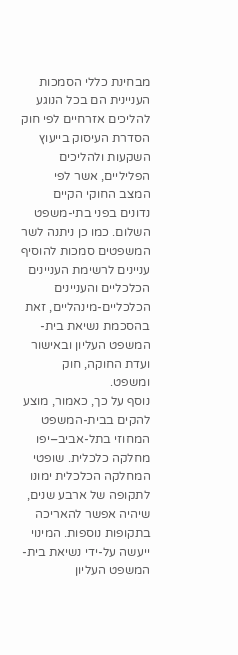מבחינת כללי הסמכות העניינית הם בכל הנוגע להליכים אזרחיים לפי חוק הסדרת העיסוק בייעוץ השקעות ולהליכים הפליליים, אשר לפי המצב החוקי הקיים נדונים בפני בתי-משפט השלום. כמו כן ניתנה לשר המשפטים סמכות להוסיף עניינים לרשימת העניינים הכלכליים והעניינים הכלכליים-מינהליים, זאת בהסכמת נשיאת בית-המשפט העליון ובאישור ועדת החוקה, חוק ומשפט.
נוסף על כך, כאמור, מוצע להקים בבית-המשפט המחוזי בתל-אביב–יפו מחלקה כלכלית. שופטי המחלקה הכלכלית ימונו לתקופה של ארבע שנים, שיהיה אפשר להאריכה בתקופות נוספות. המינוי ייעשה על-ידי נשיאת בית-המשפט העליון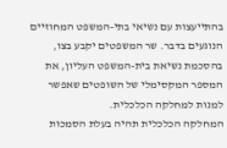בהתייעצות עם נשיאי בתי-המשפט המחוזיים הנוגעים בדבר. שר המשפטים יקבע בצו, בהסכמת נשיאת בית-המשפט העליון, את המספר המקסימלי של השופטים שאפשר למנות למחלקה הכלכלית.
המחלקה הכלכלית תהיה בעלת הסמכות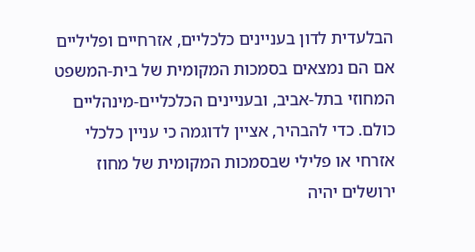הבלעדית לדון בעניינים כלכליים, אזרחיים ופליליים אם הם נמצאים בסמכות המקומית של בית-המשפט המחוזי בתל-אביב, ובעניינים הכלכליים-מינהליים כולם. כדי להבהיר, אציין לדוגמה כי עניין כלכלי אזרחי או פלילי שבסמכות המקומית של מחוז ירושלים יהיה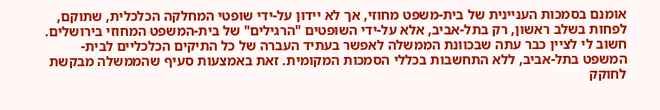אומנם בסמכות העניינית של בית-משפט מחוזי, אך לא יידון על-ידי שופטי המחלקה הכלכלית, שתוקם, לפחות בשלב ראשון, רק בתל-אביב, אלא על-ידי השופטים "הרגילים" של בית-המשפט המחוזי בירושלים.
חשוב לי לציין כבר עתה שבכוונת הממשלה לאפשר בעתיד העברה של כל התיקים הכלכליים לבית-המשפט בתל-אביב, ללא התחשבות בכללי הסמכות המקומית. זאת באמצעות סעיף שהממשלה מבקשת לחוקק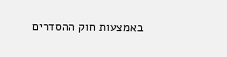באמצעות חוק ההסדרים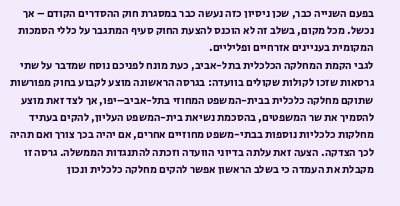בפעם השנייה כבר, שכן ניסיון כזה נעשה כבר במסגרת חוק ההסדרים הקודם – אך נכשל. מכל מקום, בשלב זה לא הוכנס להצעת החוק סעיף המתגבר על כללי הסמכות המקומית בעניינים אזרחיים ופליליים.
לגבי הקמת המחלקה הכלכלית בתל-אביב, כעת מונח לפניכם נוסח שמדבר על שתי גרסאות שזכו לקולות שקולים בוועדה: בגרסה הראשונה מוצע לקבוע בחוק מפורשות שתוקם מחלקה כלכלית בבית-המשפט המחוזי בתל-אביב–יפו, אך לצד זאת מוצע להסמיך את שר המשפטים, בהסכמת נשיאת בית-המשפט העליון, להקים בעתיד מחלקות כלכליות נוספות בבתי-משפט מחוזיים אחרים, אם יהיה בכך צורך ואם תהיה לכך הצדקה. הצעה זאת עלתה בדיוני הוועדה וזכתה להתנגדות הממשלה. גרסה זו מקבלת את העמדה כי בשלב הראשון אפשר להקים מחלקה כלכלית ונכון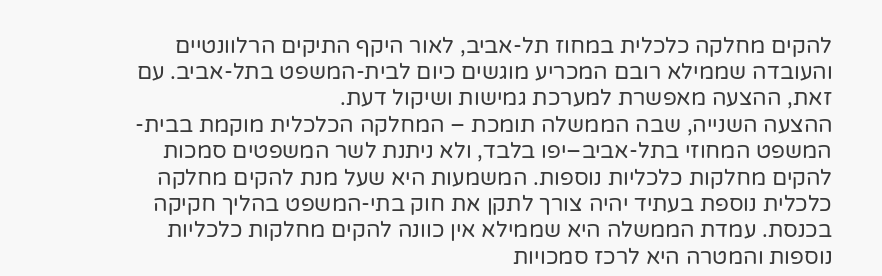להקים מחלקה כלכלית במחוז תל-אביב, לאור היקף התיקים הרלוונטיים והעובדה שממילא רובם המכריע מוגשים כיום לבית-המשפט בתל-אביב. עם זאת, ההצעה מאפשרת למערכת גמישות ושיקול דעת.
ההצעה השנייה, שבה הממשלה תומכת – המחלקה הכלכלית מוקמת בבית-המשפט המחוזי בתל-אביב–יפו בלבד, ולא ניתנת לשר המשפטים סמכות להקים מחלקות כלכליות נוספות. המשמעות היא שעל מנת להקים מחלקה כלכלית נוספת בעתיד יהיה צורך לתקן את חוק בתי-המשפט בהליך חקיקה בכנסת. עמדת הממשלה היא שממילא אין כוונה להקים מחלקות כלכליות נוספות והמטרה היא לרכז סמכויות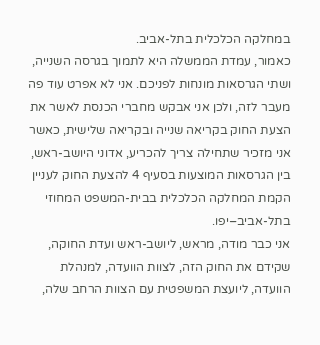במחלקה הכלכלית בתל-אביב.
כאמור, עמדת הממשלה היא לתמוך בגרסה השנייה, ושתי הגרסאות מונחות לפניכם. אני לא אפרט עוד פה מעבר לזה, ולכן אני אבקש מחברי הכנסת לאשר את הצעת החוק בקריאה שנייה ובקריאה שלישית, כאשר אני מזכיר שתחילה צריך להכריע, אדוני היושב-ראש, בין הגרסאות המוצעות בסעיף 4 להצעת החוק לעניין הקמת המחלקה הכלכלית בבית-המשפט המחוזי בתל-אביב–יפו.
אני כבר מודה, מראש, ליושב-ראש ועדת החוקה, שקידם את החוק הזה, לצוות הוועדה, למנהלת הוועדה, ליועצת המשפטית עם הצוות הרחב שלה,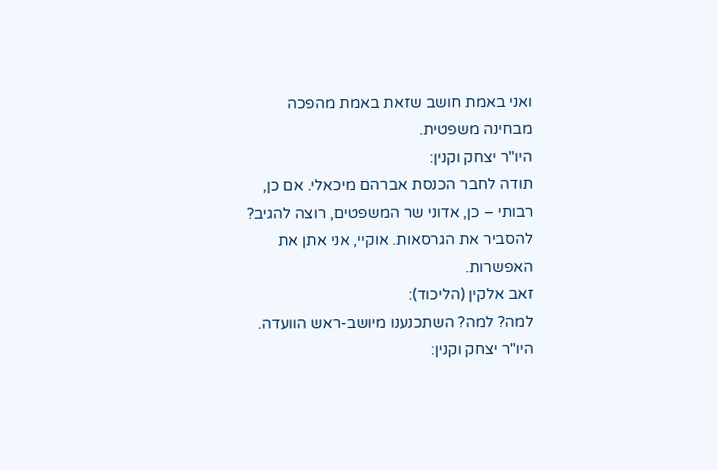ואני באמת חושב שזאת באמת מהפכה מבחינה משפטית.
היו"ר יצחק וקנין:
תודה לחבר הכנסת אברהם מיכאלי. אם כן, רבותי – כן, אדוני שר המשפטים, רוצה להגיב? להסביר את הגרסאות. אוקיי, אני אתן את האפשרות.
זאב אלקין (הליכוד):
למה? למה? השתכנענו מיושב-ראש הוועדה.
היו"ר יצחק וקנין: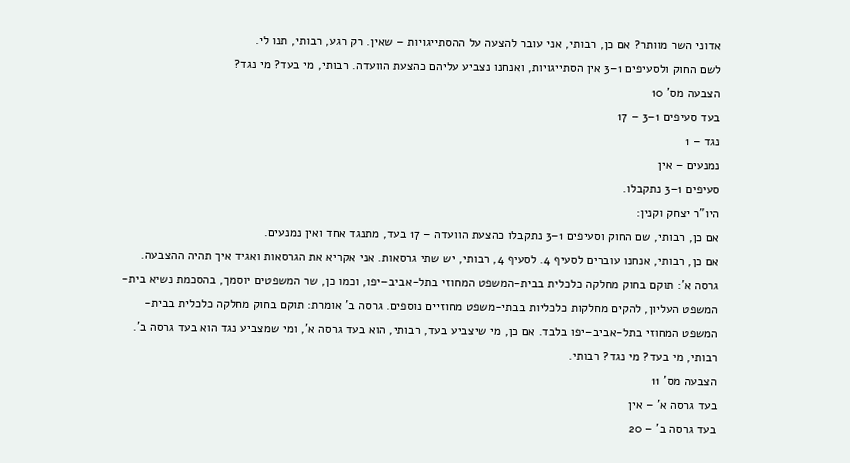אדוני השר מוותר? אם כן, רבותי, אני עובר להצעה על ההסתייגויות – שאין. רק רגע, רבותי, תנו לי.
לשם החוק ולסעיפים 1–3 אין הסתייגויות, ואנחנו נצביע עליהם כהצעת הוועדה. רבותי, מי בעד? מי נגד?
הצבעה מס' 10
בעד סעיפים 1–3 – 17
נגד – 1
נמנעים – אין
סעיפים 1–3 נתקבלו.
היו"ר יצחק וקנין:
אם כן, רבותי, שם החוק וסעיפים 1–3 נתקבלו כהצעת הוועדה – 17 בעד, מתנגד אחד ואין נמנעים.
אם כן, רבותי, אנחנו עוברים לסעיף 4. לסעיף 4, רבותי, יש שתי גרסאות. אני אקריא את הגרסאות ואגיד איך תהיה ההצבעה. גרסה א': תוקם בחוק מחלקה כלכלית בבית-המשפט המחוזי בתל-אביב–יפו, וכמו כן, שר המשפטים יוסמך, בהסכמת נשיא בית-המשפט העליון, להקים מחלקות כלכליות בבתי-משפט מחוזיים נוספים. גרסה ב' אומרת: תוקם בחוק מחלקה כלכלית בבית-המשפט המחוזי בתל-אביב–יפו בלבד. אם כן, מי שיצביע בעד, רבותי, הוא בעד גרסה א', ומי שמצביע נגד הוא בעד גרסה ב'.
רבותי, מי בעד? מי נגד? רבותי.
הצבעה מס' 11
בעד גרסה א' – אין
בעד גרסה ב' – 20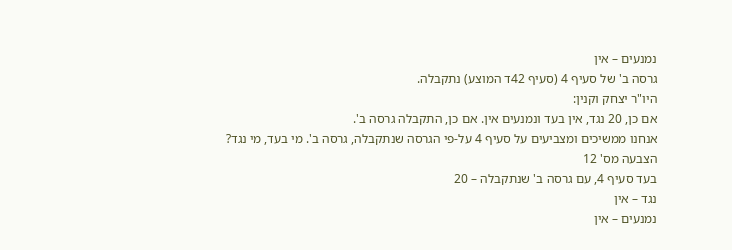נמנעים – אין
גרסה ב' של סעיף 4 (סעיף 42ד המוצע) נתקבלה.
היו"ר יצחק וקנין:
אם כן, 20 נגד, אין בעד ונמנעים אין. אם כן, התקבלה גרסה ב'.
אנחנו ממשיכים ומצביעים על סעיף 4 על-פי הגרסה שנתקבלה, גרסה ב'. מי בעד, מי נגד?
הצבעה מס' 12
בעד סעיף 4, עם גרסה ב' שנתקבלה – 20
נגד – אין
נמנעים – אין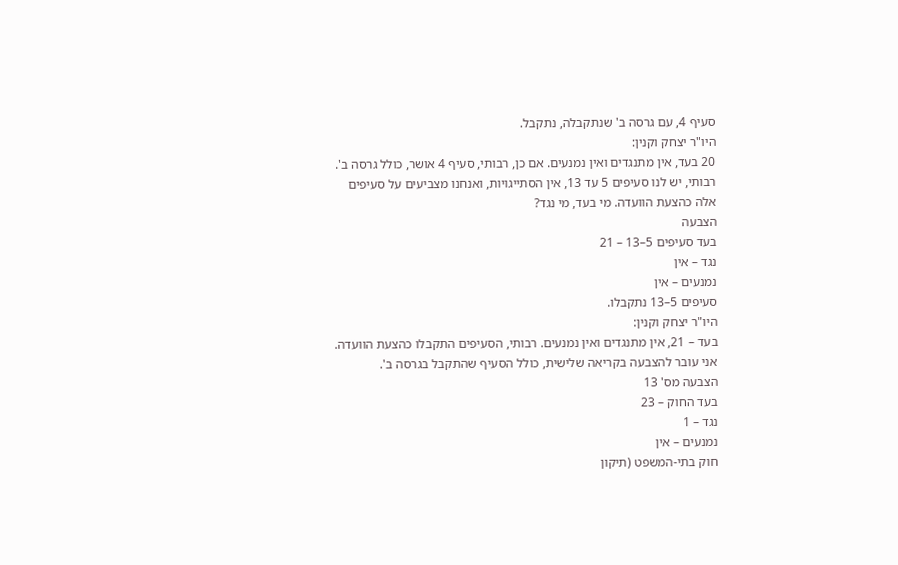סעיף 4, עם גרסה ב' שנתקבלה, נתקבל.
היו"ר יצחק וקנין:
20 בעד, אין מתנגדים ואין נמנעים. אם כן, רבותי, סעיף 4 אושר, כולל גרסה ב'.
רבותי, יש לנו סעיפים 5 עד 13, אין הסתייגויות, ואנחנו מצביעים על סעיפים אלה כהצעת הוועדה. מי בעד, מי נגד?
הצבעה
בעד סעיפים 5–13 – 21
נגד – אין
נמנעים – אין
סעיפים 5–13 נתקבלו.
היו"ר יצחק וקנין:
בעד – 21, אין מתנגדים ואין נמנעים. רבותי, הסעיפים התקבלו כהצעת הוועדה.
אני עובר להצבעה בקריאה שלישית, כולל הסעיף שהתקבל בגרסה ב'.
הצבעה מס' 13
בעד החוק – 23
נגד – 1
נמנעים – אין
חוק בתי-המשפט (תיקון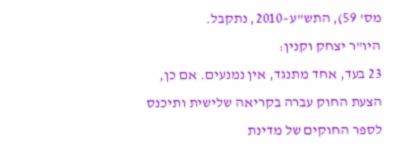מס' 59), התש"ע–2010, נתקבל.
היו"ר יצחק וקנין:
23 בעד, אחד מתנגד, אין נמנעים. אם כן, הצעת החוק עברה בקריאה שלישית ותיכנס לספר החוקים של מדינת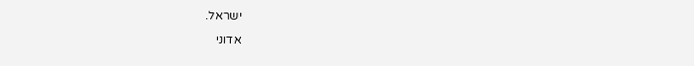ישראל.
אדוני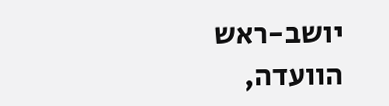יושב-ראש הוועדה,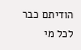הודיתם כבר לכל מי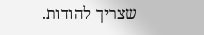שצריך להודות.